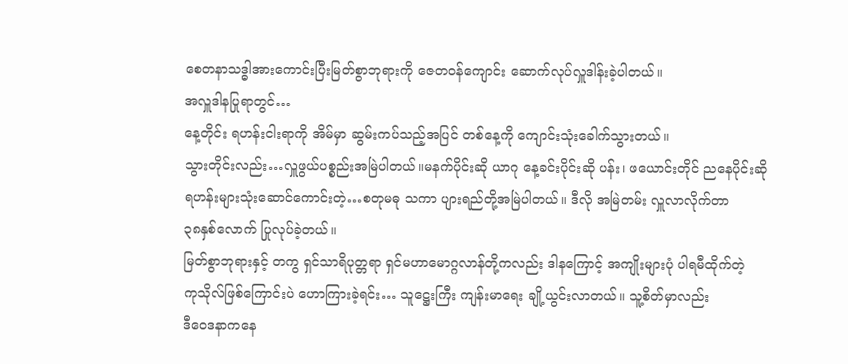စေတနာသဒ္ဓါအားကောင်းပြီးမြတ်စွာဘုရားကို ဇေတဝန်ကျောင်း ဆောက်လုပ်လှူဒါန်းခဲ့ပါတယ်။
အလှူဒါနပြုရာတွင်…
နေ့တိုင်း ရဟန်းငါးရာကို အိမ်မှာ ဆွမ်းကပ်သည့်အပြင် တစ်နေ့ကို ကျောင်းသုံးခေါက်သွားတယ်။
သွားတိုင်းလည်း…လှူဖွယ်ပစ္စည်းအမြဲပါတယ်။မနက်ပိုင်းဆို ယာဂု နေ့ခင်းပိုင်းဆို ပန်း၊ ဖယောင်းတိုင် ညနေပိုင်းဆို
ရဟန်းများသုံးဆောင်ကောင်းတဲ့…စတုမဓု သကာ ပျားရည်တို့အမြဲပါတယ်။ ဒီလို အမြဲတမ်း လှူလာလိုက်တာ
၃၈နှစ်လောက် ပြုလုပ်ခဲ့တယ်။
မြတ်စွာဘုရားနှင့် တကွ ရှင်သာရိပုတ္တရာ ရှင်မဟာမောဂ္ဂလာန်တို့ကလည်း ဒါနကြောင့် အကျိုးများပုံ ပါရမီထိုက်တဲ့
ကုသိုလ်ဖြစ်ကြောင်းပဲ ဟောကြားခဲ့ရင်း… သူဋ္ဌေးကြီး ကျန်းမာရေး ချို့ယွင်းလာတယ်။ သူ့စိတ်မှာလည်း
ဒီဝေဒနာကနေ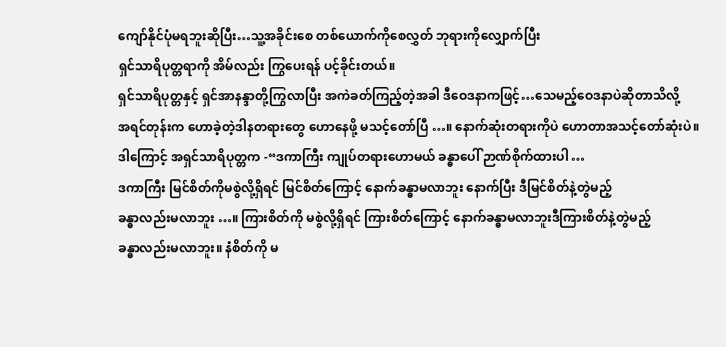ကျော်နိုင်ပုံမရဘူးဆိုပြီး…သူ့အခိုင်းစေ တစ်ယောက်ကိုစေလွှတ် ဘုရားကိုလျှောက်ပြီး
ရှင်သာရိပုတ္တရာကို အိမ်လည်း ကြွပေးရန် ပင့်ခိုင်းတယ်။
ရှင်သာရိပုတ္တနှင့် ရှင်အာနန္ဒာတို့ကြွလာပြီး အကဲခတ်ကြည့်တဲ့အခါ ဒီဝေဒနာကဖြင့်…သေမည့်ဝေဒနာပဲဆိုတာသိလို့
အရင်တုန်းက ဟောခဲ့တဲ့ဒါနတရားတွေ ဟောနေဖို့ မသင့်တော်ပြီ …။ နောက်ဆုံးတရားကိုပဲ ဟောတာအသင့်တော်ဆုံးပဲ။
ဒါကြောင့် အရှင်သာရိပုတ္တက -“ဒကာကြီး ကျုပ်တရားဟောမယ် ခန္ဓာပေါ် ဉာဏ်စိုက်ထားပါ …
ဒကာကြီး မြင်စိတ်ကိုမစွဲလို့ရှိရင် မြင်စိတ်ကြောင့် နောက်ခန္ဓာမလာဘူး နောက်ပြီး ဒီမြင်စိတ်နဲ့တွဲမည့်
ခန္ဓာလည်းမလာဘူး …။ ကြားစိတ်ကို မစွဲလို့ရှိရင် ကြားစိတ်ကြောင့် နောက်ခန္ဓာမလာဘူးဒီကြားစိတ်နဲ့တွဲမည့်
ခန္ဓာလည်းမလာဘူး။ နံစိတ်ကို မ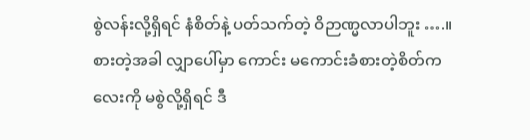စွဲလန်းလို့ရှိရင် နံစိတ်နဲ့ ပတ်သက်တဲ့ ဝိဉာဏ္မလာပါဘူး ….။
စားတဲ့အခါ လျှာပေါ်မှာ ကောင်း မကောင်းခံစားတဲ့စိတ်ကလေးကို မစွဲလို့ရှိရင် ဒီ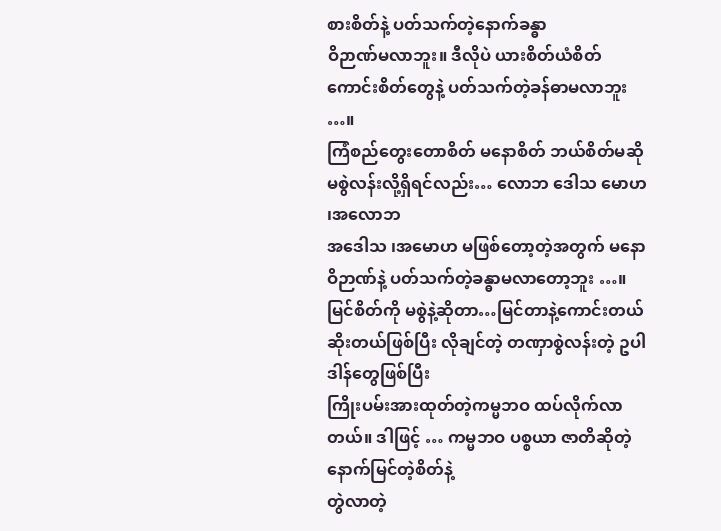စားစိတ်နဲ့ ပတ်သက်တဲ့နောက်ခန္ဓာ
ဝိဉာဏ်မလာဘူး။ ဒီလိုပဲ ယားစိတ်ယံစိတ် ကောင်းစိတ်တွေနဲ့ ပတ်သက်တဲ့ခန်ဓာမလာဘူး …။
ကြံစည်တွေးတောစိတ် မနောစိတ် ဘယ်စိတ်မဆိုမစွဲလန်းလို့ရှိရင်လည်း… လောဘ ဒေါသ မောဟ ၊အလောဘ
အဒေါသ ၊အမောဟ မဖြစ်တော့တဲ့အတွက် မနောဝိဉာဏ်နဲ့ ပတ်သက်တဲ့ခန္ဓာမလာတော့ဘူး …။
မြင်စိတ်ကို မစွဲနဲ့ဆိုတာ…မြင်တာနဲ့ကောင်းတယ် ဆိုးတယ်ဖြစ်ပြီး လိုချင်တဲ့ တဏှာစွဲလန်းတဲ့ ဥပါဒါန်တွေဖြစ်ပြီး
ကြိုးပမ်းအားထုတ်တဲ့ကမ္မဘဝ ထပ်လိုက်လာတယ်။ ဒါဖြင့် … ကမ္မဘဝ ပစ္စယာ ဇာတိဆိုတဲ့နောက်မြင်တဲ့စိတ်နဲ့
တွဲလာတဲ့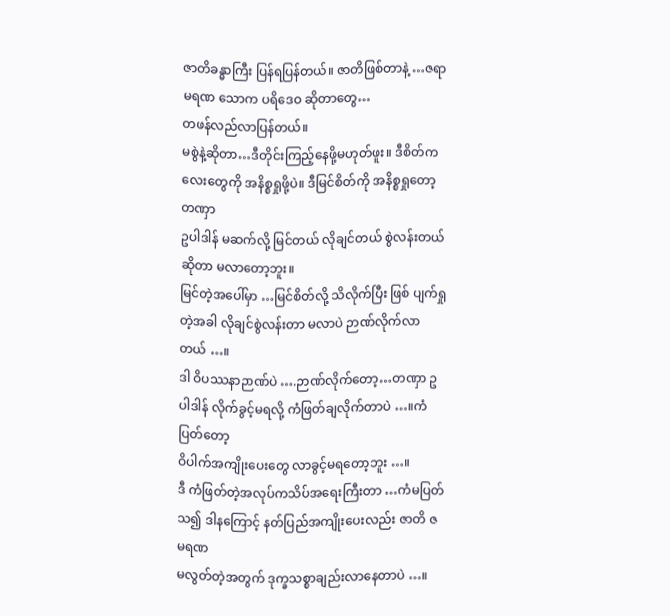ဇာတိခန္ဓာကြီး ပြန်ရပြန်တယ်။ ဇာတိဖြစ်တာနဲ့ …ဇရာ မရဏ သောက ပရိဒေဝ ဆိုတာတွေ…
တဖန်လည်လာပြန်တယ်။
မစွဲနဲ့ဆိုတာ…ဒီတိုင်းကြည့်နေဖို့မဟုတ်ဖူး။ ဒီစိတ်ကလေးတွေကို အနိစ္စရှုဖို့ပဲ။ ဒီမြင်စိတ်ကို အနိစ္စရှုတော့ တဏှာ
ဥပါဒါန် မဆက်လို့ မြင်တယ် လိုချင်တယ် စွဲလန်းတယ်ဆိုတာ မလာတော့ဘူး။
မြင်တဲ့အပေါ်မှာ …မြင်စိတ်လို့ သိလိုက်ပြီး ဖြစ် ပျက်ရှုတဲ့အခါ လိုချင်စွဲလန်းတာ မလာပဲ ဉာဏ်လိုက်လာတယ် …။
ဒါ ဝိပဿနာဉာဏ်ပဲ ….ဉာဏ်လိုက်တော့…တဏှာ ဥပါဒါန် လိုက်ခွင့်မရလို့ ကံဖြတ်ချလိုက်တာပဲ …။ကံပြတ်တော့
ဝိပါက်အကျိုးပေးတွေ လာခွင့်မရတော့ဘူး …။
ဒီ ကံဖြတ်တဲ့အလုပ်ကသိပ်အရေးကြီးတာ …ကံမပြတ်သ၍ ဒါနကြောင့် နတ်ပြည်အကျိုးပေးလည်း ဇာတိ ဇ မရဏ
မလွတ်တဲ့အတွက် ဒုက္ခသစ္စာချည်းလာနေတာပဲ …။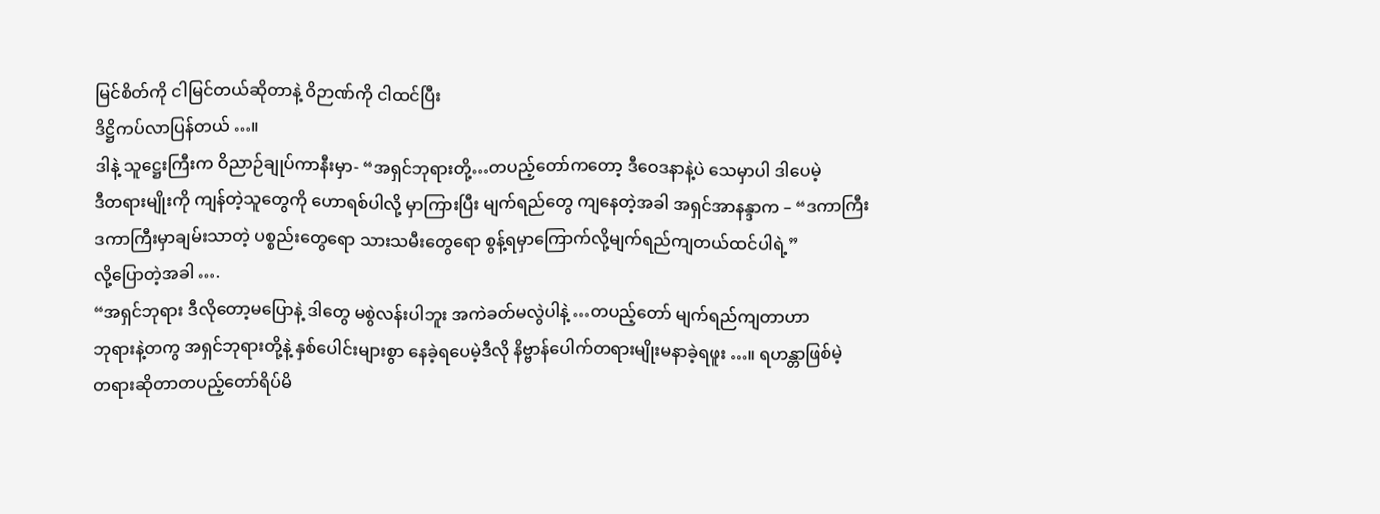မြင်စိတ်ကို ငါမြင်တယ်ဆိုတာနဲ့ ဝိဉာဏ်ကို ငါထင်ပြီး
ဒိဋ္ဌိကပ်လာပြန်တယ် …။
ဒါနဲ့ သူဋ္ဌေးကြီးက ဝိညာဉ်ချုပ်ကာနီးမှာ- “အရှင်ဘုရားတို့…တပည့်တော်ကတော့ ဒီဝေဒနာနဲ့ပဲ သေမှာပါ ဒါပေမဲ့
ဒီတရားမျိုးကို ကျန်တဲ့သူတွေကို ဟောရစ်ပါလို့ မှာကြားပြီး မျက်ရည်တွေ ကျနေတဲ့အခါ အရှင်အာနန္ဒာက – “ဒကာကြီး
ဒကာကြီးမှာချမ်းသာတဲ့ ပစ္စည်းတွေရော သားသမီးတွေရော စွန့်ရမှာကြောက်လို့မျက်ရည်ကျတယ်ထင်ပါရဲ့”
လို့ပြောတဲ့အခါ ….
“အရှင်ဘုရား ဒီလိုတော့မပြောနဲ့ ဒါတွေ မစွဲလန်းပါဘူး အကဲခတ်မလွဲပါနဲ့ …တပည့်တော် မျက်ရည်ကျတာဟာ
ဘုရားနဲ့တကွ အရှင်ဘုရားတို့နဲ့ နှစ်ပေါင်းများစွာ နေခဲ့ရပေမဲ့ဒီလို နိဗ္ဗာန်ပေါက်တရားမျိုးမနာခဲ့ရဖူး …။ ရဟန္တာဖြစ်မဲ့
တရားဆိုတာတပည့်တော်ရိပ်မိ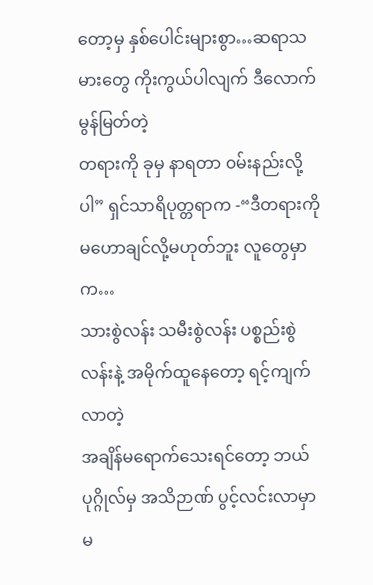တော့မှ နှစ်ပေါင်းများစွာ…ဆရာသမားတွေ ကိုးကွယ်ပါလျက် ဒီလောက်မွန်မြတ်တဲ့
တရားကို ခုမှ နာရတာ ၀မ်းနည်းလို့ပါ” ရှင်သာရိပုတ္တရာက -“ဒီတရားကို မဟောချင်လို့မဟုတ်ဘူး လူတွေမှာက…
သားစွဲလန်း သမီးစွဲလန်း ပစ္စည်းစွဲလန်းနဲ့ အမိုက်ထူနေတော့ ရင့်ကျက်လာတဲ့
အချိန်မရောက်သေးရင်တော့ ဘယ်ပုဂ္ဂိုလ်မှ အသိဉာဏ် ပွင့်လင်းလာမှာ မ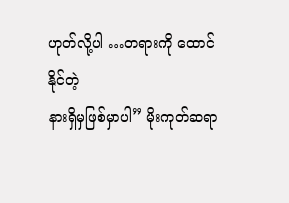ဟုတ်လို့ပါ …တရားကို ထောင်နိုင်တဲ့
နားရှိမှဖြစ်မှာပါ” မိုးကုတ်ဆရာ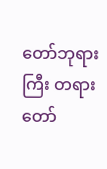တော်ဘုရားကြီး တရားတော်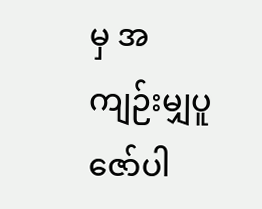မှ အကျဉ်းမျှပူဇော်ပါ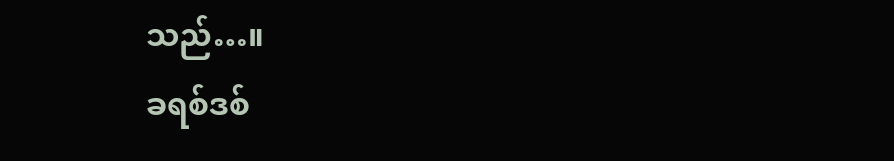သည်…။
ခရစ်ဒစ်